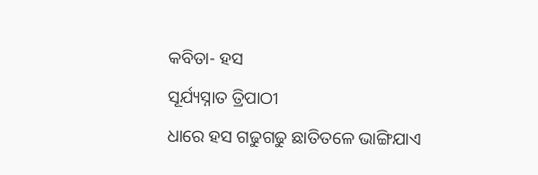କବିତା- ହସ
ସୂର୍ଯ୍ୟସ୍ନାତ ତ୍ରିପାଠୀ
ଧାରେ ହସ ଗଢୁଗଢୁ ଛାତିତଳେ ଭାଙ୍ଗିଯାଏ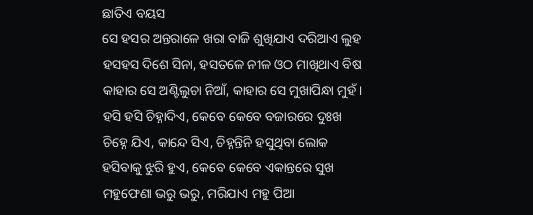ଛାତିଏ ବୟସ
ସେ ହସର ଅନ୍ତରାଳେ ଖରା ବାଜି ଶୁଖିଯାଏ ଦରିଆଏ ଲୁହ
ହସହସ ଦିଶେ ସିନା, ହସତଳେ ନୀଳ ଓଠ ମାଖିଥାଏ ବିଷ
କାହାର ସେ ଅଣ୍ଟିଲୁଚା ନିଆଁ, କାହାର ସେ ମୁଖାପିନ୍ଧା ମୁହଁ।
ହସି ହସି ଚିହ୍ନାଦିଏ, କେବେ କେବେ ବଜାରରେ ଦୁଃଖ
ଚିହ୍ନେ ଯିଏ, କାନ୍ଦେ ସିଏ, ଚିହ୍ନନ୍ତିନି ହସୁଥିବା ଲୋକ
ହସିବାକୁ ଝୁରି ହୁଏ, କେବେ କେବେ ଏକାନ୍ତରେ ସୁଖ
ମହୁଫେଣା ଭରୁ ଭରୁ, ମରିଯାଏ ମହୁ ପିଆ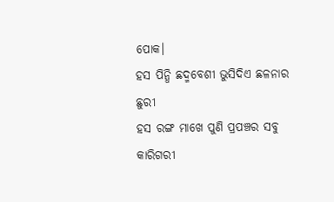ପୋକ।
ହସ ପିନ୍ଧି ଛଦ୍ମବେଶୀ ଭୁସିଦିଏ ଛଳନାର ଛୁରୀ
ହସ ରଙ୍ଗ ମାଖେ ପୁଣି ପ୍ରପଞ୍ଚର ସବୁ କାରିଗରୀ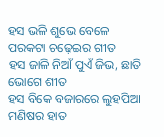ହସ ଭଳି ଶୁଭେ ବେଳେ ପରକଟା ଚଢ଼େଇର ଗୀତ
ହସ ଜାଳି ନିଆଁ ପୁଏଁ ଜିଭ, ଛାତି ଭୋଗେ ଶୀତ
ହସ ବିକେ ବଜାରରେ ଲୁହପିଆ ମଣିଷର ହାତ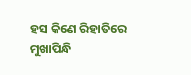ହସ କିଣେ ରିହାତିରେ ମୁଖାପିନ୍ଧି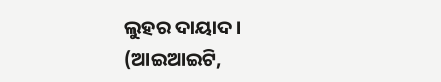ଲୁହର ଦାୟାଦ ।
(ଆଇଆଇଟି,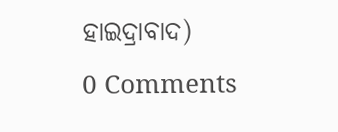ହାଇଦ୍ରାବାଦ)
0 Comments